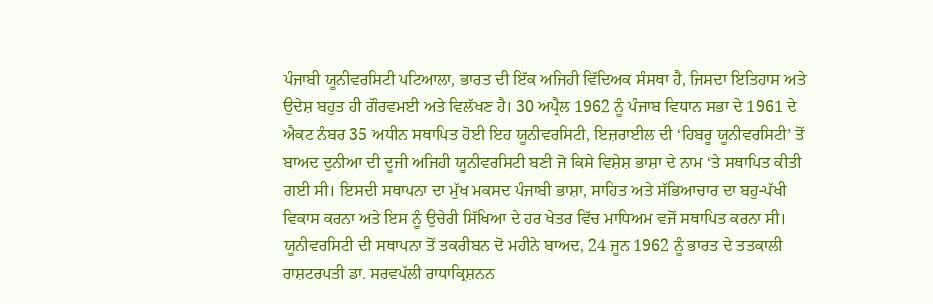ਪੰਜਾਬੀ ਯੂਨੀਵਰਸਿਟੀ ਪਟਿਆਲਾ, ਭਾਰਤ ਦੀ ਇੱਕ ਅਜਿਹੀ ਵਿੱਦਿਅਕ ਸੰਸਥਾ ਹੈ, ਜਿਸਦਾ ਇਤਿਹਾਸ ਅਤੇ ਉਦੇਸ਼ ਬਹੁਤ ਹੀ ਗੌਰਵਮਈ ਅਤੇ ਵਿਲੱਖਣ ਹੈ। 30 ਅਪ੍ਰੈਲ 1962 ਨੂੰ ਪੰਜਾਬ ਵਿਧਾਨ ਸਭਾ ਦੇ 1961 ਦੇ ਐਕਟ ਨੰਬਰ 35 ਅਧੀਨ ਸਥਾਪਿਤ ਹੋਈ ਇਹ ਯੂਨੀਵਰਸਿਟੀ, ਇਜ਼ਰਾਈਲ ਦੀ ‘ਹਿਬਰੂ ਯੂਨੀਵਰਸਿਟੀ’ ਤੋਂ ਬਾਅਦ ਦੁਨੀਆ ਦੀ ਦੂਜੀ ਅਜਿਹੀ ਯੂਨੀਵਰਸਿਟੀ ਬਣੀ ਜੋ ਕਿਸੇ ਵਿਸ਼ੇਸ਼ ਭਾਸ਼ਾ ਦੇ ਨਾਮ ‘ਤੇ ਸਥਾਪਿਤ ਕੀਤੀ ਗਈ ਸੀ। ਇਸਦੀ ਸਥਾਪਨਾ ਦਾ ਮੁੱਖ ਮਕਸਦ ਪੰਜਾਬੀ ਭਾਸ਼ਾ, ਸਾਹਿਤ ਅਤੇ ਸੱਭਿਆਚਾਰ ਦਾ ਬਹੁ-ਪੱਖੀ ਵਿਕਾਸ ਕਰਨਾ ਅਤੇ ਇਸ ਨੂੰ ਉਚੇਰੀ ਸਿੱਖਿਆ ਦੇ ਹਰ ਖੇਤਰ ਵਿੱਚ ਮਾਧਿਅਮ ਵਜੋਂ ਸਥਾਪਿਤ ਕਰਨਾ ਸੀ।
ਯੂਨੀਵਰਸਿਟੀ ਦੀ ਸਥਾਪਨਾ ਤੋਂ ਤਕਰੀਬਨ ਦੋ ਮਹੀਨੇ ਬਾਅਦ, 24 ਜੂਨ 1962 ਨੂੰ ਭਾਰਤ ਦੇ ਤਤਕਾਲੀ ਰਾਸ਼ਟਰਪਤੀ ਡਾ. ਸਰਵਪੱਲੀ ਰਾਧਾਕ੍ਰਿਸ਼ਨਨ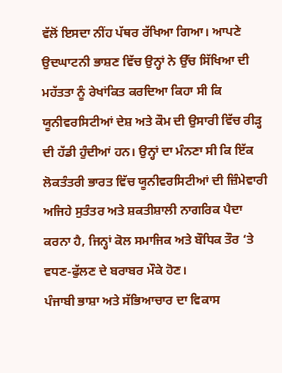ਵੱਲੋਂ ਇਸਦਾ ਨੀਂਹ ਪੱਥਰ ਰੱਖਿਆ ਗਿਆ। ਆਪਣੇ ਉਦਘਾਟਨੀ ਭਾਸ਼ਣ ਵਿੱਚ ਉਨ੍ਹਾਂ ਨੇ ਉੱਚ ਸਿੱਖਿਆ ਦੀ ਮਹੱਤਤਾ ਨੂੰ ਰੇਖਾਂਕਿਤ ਕਰਦਿਆ ਕਿਹਾ ਸੀ ਕਿ ਯੂਨੀਵਰਸਿਟੀਆਂ ਦੇਸ਼ ਅਤੇ ਕੌਮ ਦੀ ਉਸਾਰੀ ਵਿੱਚ ਰੀੜ੍ਹ ਦੀ ਹੱਡੀ ਹੁੰਦੀਆਂ ਹਨ। ਉਨ੍ਹਾਂ ਦਾ ਮੰਨਣਾ ਸੀ ਕਿ ਇੱਕ ਲੋਕਤੰਤਰੀ ਭਾਰਤ ਵਿੱਚ ਯੂਨੀਵਰਸਿਟੀਆਂ ਦੀ ਜ਼ਿੰਮੇਵਾਰੀ ਅਜਿਹੇ ਸੁਤੰਤਰ ਅਤੇ ਸ਼ਕਤੀਸ਼ਾਲੀ ਨਾਗਰਿਕ ਪੈਦਾ ਕਰਨਾ ਹੈ, ਜਿਨ੍ਹਾਂ ਕੋਲ ਸਮਾਜਿਕ ਅਤੇ ਬੌਧਿਕ ਤੌਰ ‘ਤੇ ਵਧਣ-ਫੁੱਲਣ ਦੇ ਬਰਾਬਰ ਮੌਕੇ ਹੋਣ।
ਪੰਜਾਬੀ ਭਾਸ਼ਾ ਅਤੇ ਸੱਭਿਆਚਾਰ ਦਾ ਵਿਕਾਸ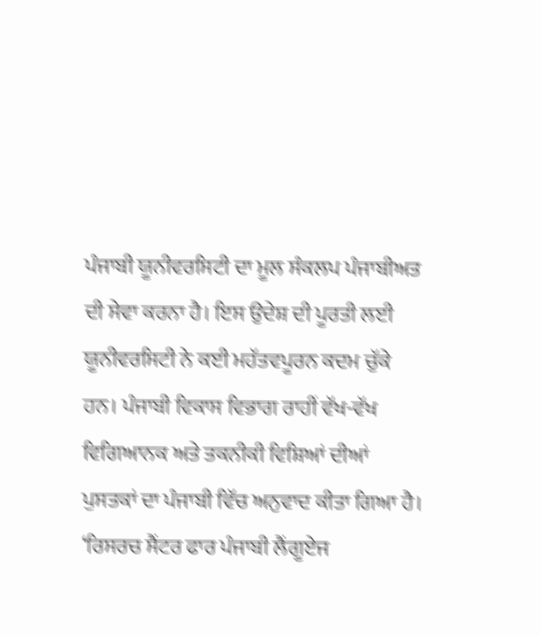ਪੰਜਾਬੀ ਯੂਨੀਵਰਸਿਟੀ ਦਾ ਮੂਲ ਸੰਕਲਪ ਪੰਜਾਬੀਅਤ ਦੀ ਸੇਵਾ ਕਰਨਾ ਹੈ। ਇਸ ਉਦੇਸ਼ ਦੀ ਪੂਰਤੀ ਲਈ ਯੂਨੀਵਰਸਿਟੀ ਨੇ ਕਈ ਮਹੱਤਵਪੂਰਨ ਕਦਮ ਚੁੱਕੇ ਹਨ। ਪੰਜਾਬੀ ਵਿਕਾਸ ਵਿਭਾਗ ਰਾਹੀਂ ਵੱਖ-ਵੱਖ ਵਿਗਿਆਨਕ ਅਤੇ ਤਕਨੀਕੀ ਵਿਸ਼ਿਆਂ ਦੀਆਂ ਪੁਸਤਕਾਂ ਦਾ ਪੰਜਾਬੀ ਵਿੱਚ ਅਨੁਵਾਦ ਕੀਤਾ ਗਿਆ ਹੈ। ‘ਰਿਸਰਚ ਸੈਂਟਰ ਫਾਰ ਪੰਜਾਬੀ ਲੈਂਗੂਏਜ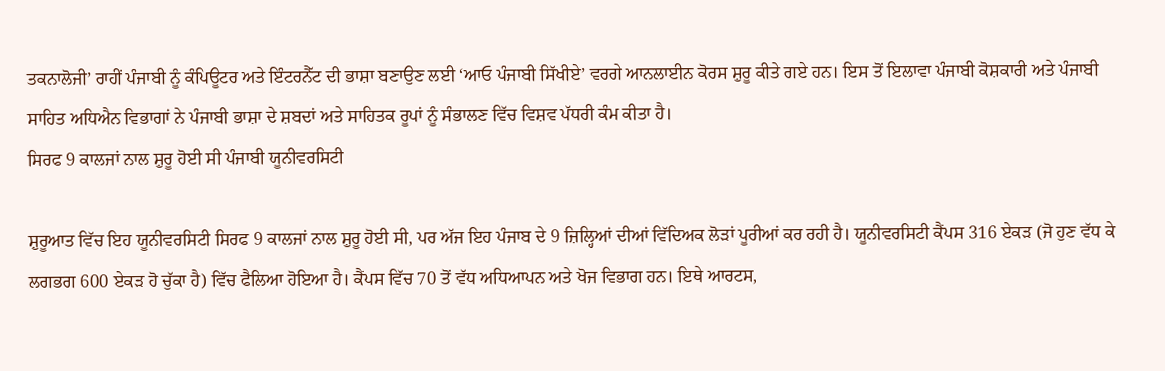ਤਕਨਾਲੋਜੀ’ ਰਾਹੀਂ ਪੰਜਾਬੀ ਨੂੰ ਕੰਪਿਊਟਰ ਅਤੇ ਇੰਟਰਨੈੱਟ ਦੀ ਭਾਸ਼ਾ ਬਣਾਉਣ ਲਈ ‘ਆਓ ਪੰਜਾਬੀ ਸਿੱਖੀਏ’ ਵਰਗੇ ਆਨਲਾਈਨ ਕੋਰਸ ਸ਼ੁਰੂ ਕੀਤੇ ਗਏ ਹਨ। ਇਸ ਤੋਂ ਇਲਾਵਾ ਪੰਜਾਬੀ ਕੋਸ਼ਕਾਰੀ ਅਤੇ ਪੰਜਾਬੀ ਸਾਹਿਤ ਅਧਿਐਨ ਵਿਭਾਗਾਂ ਨੇ ਪੰਜਾਬੀ ਭਾਸ਼ਾ ਦੇ ਸ਼ਬਦਾਂ ਅਤੇ ਸਾਹਿਤਕ ਰੂਪਾਂ ਨੂੰ ਸੰਭਾਲਣ ਵਿੱਚ ਵਿਸ਼ਵ ਪੱਧਰੀ ਕੰਮ ਕੀਤਾ ਹੈ।
ਸਿਰਫ 9 ਕਾਲਜਾਂ ਨਾਲ ਸ਼ੁਰੂ ਹੋਈ ਸੀ ਪੰਜਾਬੀ ਯੂਨੀਵਰਸਿਟੀ

ਸ਼ੁਰੂਆਤ ਵਿੱਚ ਇਹ ਯੂਨੀਵਰਸਿਟੀ ਸਿਰਫ 9 ਕਾਲਜਾਂ ਨਾਲ ਸ਼ੁਰੂ ਹੋਈ ਸੀ, ਪਰ ਅੱਜ ਇਹ ਪੰਜਾਬ ਦੇ 9 ਜ਼ਿਲ੍ਹਿਆਂ ਦੀਆਂ ਵਿੱਦਿਅਕ ਲੋੜਾਂ ਪੂਰੀਆਂ ਕਰ ਰਹੀ ਹੈ। ਯੂਨੀਵਰਸਿਟੀ ਕੈਂਪਸ 316 ਏਕੜ (ਜੋ ਹੁਣ ਵੱਧ ਕੇ ਲਗਭਗ 600 ਏਕੜ ਹੋ ਚੁੱਕਾ ਹੈ) ਵਿੱਚ ਫੈਲਿਆ ਹੋਇਆ ਹੈ। ਕੈਂਪਸ ਵਿੱਚ 70 ਤੋਂ ਵੱਧ ਅਧਿਆਪਨ ਅਤੇ ਖੋਜ ਵਿਭਾਗ ਹਨ। ਇਥੇ ਆਰਟਸ,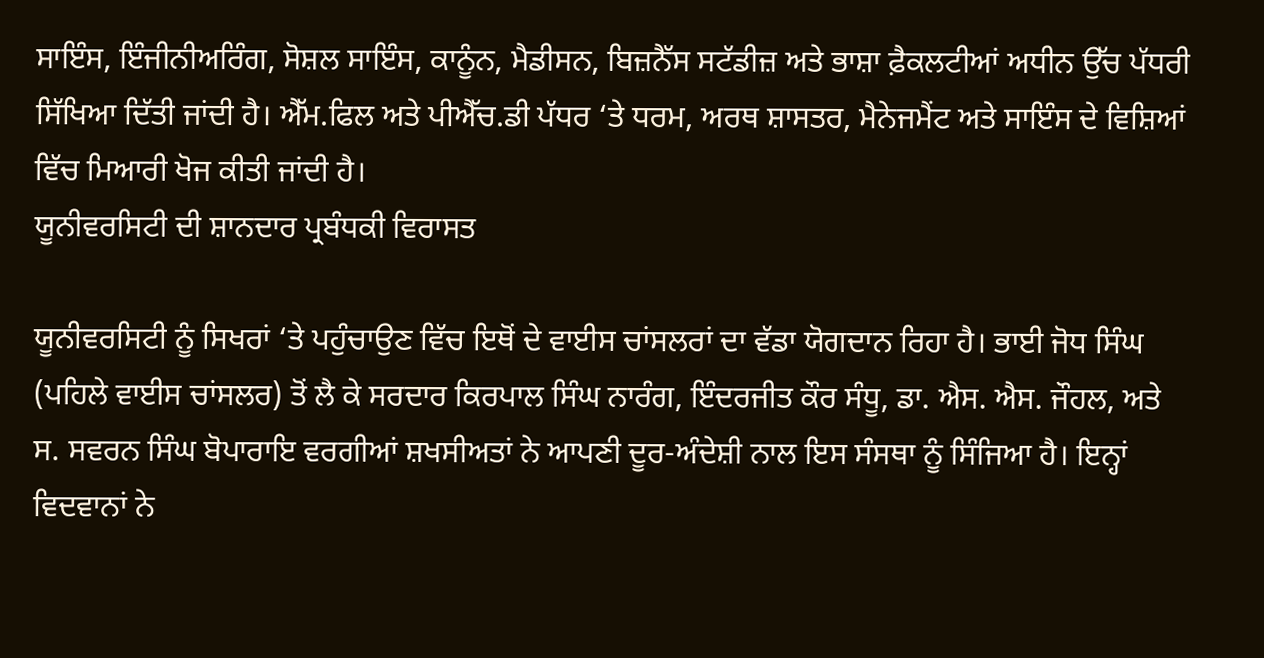ਸਾਇੰਸ, ਇੰਜੀਨੀਅਰਿੰਗ, ਸੋਸ਼ਲ ਸਾਇੰਸ, ਕਾਨੂੰਨ, ਮੈਡੀਸਨ, ਬਿਜ਼ਨੈੱਸ ਸਟੱਡੀਜ਼ ਅਤੇ ਭਾਸ਼ਾ ਫ਼ੈਕਲਟੀਆਂ ਅਧੀਨ ਉੱਚ ਪੱਧਰੀ ਸਿੱਖਿਆ ਦਿੱਤੀ ਜਾਂਦੀ ਹੈ। ਐੱਮ.ਫਿਲ ਅਤੇ ਪੀਐੱਚ.ਡੀ ਪੱਧਰ ‘ਤੇ ਧਰਮ, ਅਰਥ ਸ਼ਾਸਤਰ, ਮੈਨੇਜਮੈਂਟ ਅਤੇ ਸਾਇੰਸ ਦੇ ਵਿਸ਼ਿਆਂ ਵਿੱਚ ਮਿਆਰੀ ਖੋਜ ਕੀਤੀ ਜਾਂਦੀ ਹੈ।
ਯੂਨੀਵਰਸਿਟੀ ਦੀ ਸ਼ਾਨਦਾਰ ਪ੍ਰਬੰਧਕੀ ਵਿਰਾਸਤ

ਯੂਨੀਵਰਸਿਟੀ ਨੂੰ ਸਿਖਰਾਂ ‘ਤੇ ਪਹੁੰਚਾਉਣ ਵਿੱਚ ਇਥੋਂ ਦੇ ਵਾਈਸ ਚਾਂਸਲਰਾਂ ਦਾ ਵੱਡਾ ਯੋਗਦਾਨ ਰਿਹਾ ਹੈ। ਭਾਈ ਜੋਧ ਸਿੰਘ (ਪਹਿਲੇ ਵਾਈਸ ਚਾਂਸਲਰ) ਤੋਂ ਲੈ ਕੇ ਸਰਦਾਰ ਕਿਰਪਾਲ ਸਿੰਘ ਨਾਰੰਗ, ਇੰਦਰਜੀਤ ਕੌਰ ਸੰਧੂ, ਡਾ. ਐਸ. ਐਸ. ਜੌਹਲ, ਅਤੇ ਸ. ਸਵਰਨ ਸਿੰਘ ਬੋਪਾਰਾਇ ਵਰਗੀਆਂ ਸ਼ਖਸੀਅਤਾਂ ਨੇ ਆਪਣੀ ਦੂਰ-ਅੰਦੇਸ਼ੀ ਨਾਲ ਇਸ ਸੰਸਥਾ ਨੂੰ ਸਿੰਜਿਆ ਹੈ। ਇਨ੍ਹਾਂ ਵਿਦਵਾਨਾਂ ਨੇ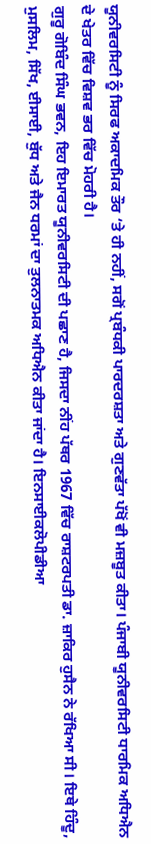ਯੂਨੀਵਰਸਿਟੀ ਨੂੰ ਸਿਰਫ ਅਕਾਦਮਿਕ ਤੌਰ ‘ਤੇ ਹੀ ਨਹੀਂ, ਸਗੋਂ ਪ੍ਰਬੰਧਕੀ ਪਾਰਦਰਸ਼ਤਾ ਅਤੇ ਗੁਣਵੱਤਾ ਪੱਖੋਂ ਵੀ ਮਜ਼ਬੂਤ ਕੀਤਾ। ਪੰਜਾਬੀ ਯੂਨੀਵਰਸਿਟੀ ਧਾਰਮਿਕ ਅਧਿਐਨ ਦੇ ਖੇਤਰ ਵਿੱਚ ਵਿਸ਼ਵ ਭਰ ਵਿੱਚ ਮੋਹਰੀ ਹੈ।
ਗੁਰੂ ਗੋਬਿੰਦ ਸਿੰਘ ਭਵਨ, ਇਹ ਇਮਾਰਤ ਯੂਨੀਵਰਸਿਟੀ ਦੀ ਪਛਾਣ ਹੈ, ਜਿਸਦਾ ਨੀਂਹ ਪੱਥਰ 1967 ਵਿੱਚ ਰਾਸ਼ਟਰਪਤੀ ਡਾ. ਜ਼ਾਕਿਰ ਹੁਸੈਨ ਨੇ ਰੱਖਿਆ ਸੀ। ਇਥੇ ਹਿੰਦੂ, ਮੁਸਲਿਮ, ਸਿੱਖ, ਈਸਾਈ, ਬੁੱਧ ਅਤੇ ਜੈਨ ਧਰਮਾਂ ਦਾ ਤੁਲਨਾਤਮਕ ਅਧਿਐਨ ਕੀਤਾ ਜਾਂਦਾ ਹੈ। ਇਨਸਾਈਕਲੋਪੀਡੀਆ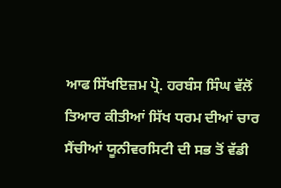ਆਫ ਸਿੱਖਇਜ਼ਮ ਪ੍ਰੋ. ਹਰਬੰਸ ਸਿੰਘ ਵੱਲੋਂ ਤਿਆਰ ਕੀਤੀਆਂ ਸਿੱਖ ਧਰਮ ਦੀਆਂ ਚਾਰ ਸੈਂਚੀਆਂ ਯੂਨੀਵਰਸਿਟੀ ਦੀ ਸਭ ਤੋਂ ਵੱਡੀ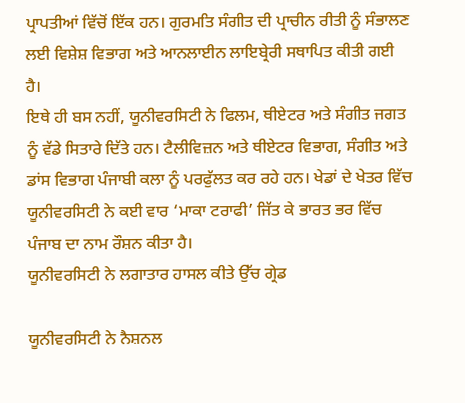ਪ੍ਰਾਪਤੀਆਂ ਵਿੱਚੋਂ ਇੱਕ ਹਨ। ਗੁਰਮਤਿ ਸੰਗੀਤ ਦੀ ਪ੍ਰਾਚੀਨ ਰੀਤੀ ਨੂੰ ਸੰਭਾਲਣ ਲਈ ਵਿਸ਼ੇਸ਼ ਵਿਭਾਗ ਅਤੇ ਆਨਲਾਈਨ ਲਾਇਬ੍ਰੇਰੀ ਸਥਾਪਿਤ ਕੀਤੀ ਗਈ ਹੈ।
ਇਥੇ ਹੀ ਬਸ ਨਹੀਂ, ਯੂਨੀਵਰਸਿਟੀ ਨੇ ਫਿਲਮ, ਥੀਏਟਰ ਅਤੇ ਸੰਗੀਤ ਜਗਤ ਨੂੰ ਵੱਡੇ ਸਿਤਾਰੇ ਦਿੱਤੇ ਹਨ। ਟੈਲੀਵਿਜ਼ਨ ਅਤੇ ਥੀਏਟਰ ਵਿਭਾਗ, ਸੰਗੀਤ ਅਤੇ ਡਾਂਸ ਵਿਭਾਗ ਪੰਜਾਬੀ ਕਲਾ ਨੂੰ ਪਰਫੁੱਲਤ ਕਰ ਰਹੇ ਹਨ। ਖੇਡਾਂ ਦੇ ਖੇਤਰ ਵਿੱਚ ਯੂਨੀਵਰਸਿਟੀ ਨੇ ਕਈ ਵਾਰ ‘ਮਾਕਾ ਟਰਾਫੀ’ ਜਿੱਤ ਕੇ ਭਾਰਤ ਭਰ ਵਿੱਚ ਪੰਜਾਬ ਦਾ ਨਾਮ ਰੌਸ਼ਨ ਕੀਤਾ ਹੈ।
ਯੂਨੀਵਰਸਿਟੀ ਨੇ ਲਗਾਤਾਰ ਹਾਸਲ ਕੀਤੇ ਉੱਚ ਗ੍ਰੇਡ

ਯੂਨੀਵਰਸਿਟੀ ਨੇ ਨੈਸ਼ਨਲ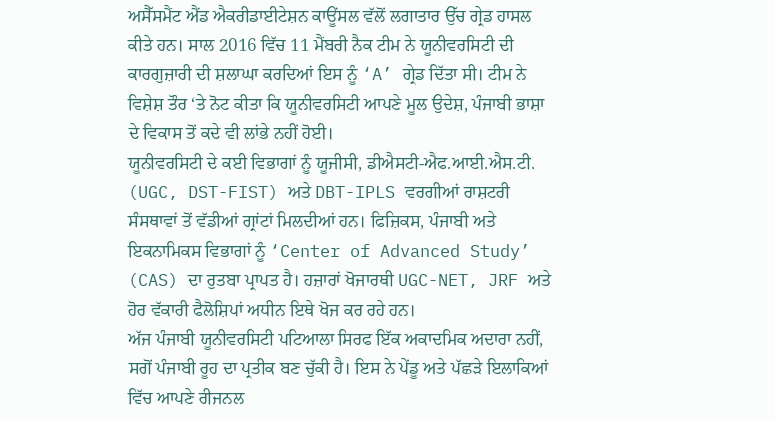ਅਸੈੱਸਮੈਂਟ ਐਂਡ ਐਕਰੀਡਾਈਟੇਸ਼ਨ ਕਾਊਂਸਲ ਵੱਲੋਂ ਲਗਾਤਾਰ ਉੱਚ ਗ੍ਰੇਡ ਹਾਸਲ ਕੀਤੇ ਹਨ। ਸਾਲ 2016 ਵਿੱਚ 11 ਮੈਂਬਰੀ ਨੈਕ ਟੀਮ ਨੇ ਯੂਨੀਵਰਸਿਟੀ ਦੀ ਕਾਰਗੁਜ਼ਾਰੀ ਦੀ ਸ਼ਲਾਘਾ ਕਰਦਿਆਂ ਇਸ ਨੂੰ ‘A’ ਗ੍ਰੇਡ ਦਿੱਤਾ ਸੀ। ਟੀਮ ਨੇ ਵਿਸ਼ੇਸ਼ ਤੌਰ ‘ਤੇ ਨੋਟ ਕੀਤਾ ਕਿ ਯੂਨੀਵਰਸਿਟੀ ਆਪਣੇ ਮੂਲ ਉਦੇਸ਼, ਪੰਜਾਬੀ ਭਾਸ਼ਾ ਦੇ ਵਿਕਾਸ ਤੋਂ ਕਦੇ ਵੀ ਲਾਂਭੇ ਨਹੀਂ ਹੋਈ।
ਯੂਨੀਵਰਸਿਟੀ ਦੇ ਕਈ ਵਿਭਾਗਾਂ ਨੂੰ ਯੂਜੀਸੀ, ਡੀਐਸਟੀ-ਐਫ.ਆਈ.ਐਸ.ਟੀ. (UGC, DST-FIST) ਅਤੇ DBT-IPLS ਵਰਗੀਆਂ ਰਾਸ਼ਟਰੀ ਸੰਸਥਾਵਾਂ ਤੋਂ ਵੱਡੀਆਂ ਗ੍ਰਾਂਟਾਂ ਮਿਲਦੀਆਂ ਹਨ। ਫਿਜ਼ਿਕਸ, ਪੰਜਾਬੀ ਅਤੇ ਇਕਨਾਮਿਕਸ ਵਿਭਾਗਾਂ ਨੂੰ ‘Center of Advanced Study’ (CAS) ਦਾ ਰੁਤਬਾ ਪ੍ਰਾਪਤ ਹੈ। ਹਜ਼ਾਰਾਂ ਖੋਜਾਰਥੀ UGC-NET, JRF ਅਤੇ ਹੋਰ ਵੱਕਾਰੀ ਫੈਲੋਸ਼ਿਪਾਂ ਅਧੀਨ ਇਥੇ ਖੋਜ ਕਰ ਰਹੇ ਹਨ।
ਅੱਜ ਪੰਜਾਬੀ ਯੂਨੀਵਰਸਿਟੀ ਪਟਿਆਲਾ ਸਿਰਫ ਇੱਕ ਅਕਾਦਮਿਕ ਅਦਾਰਾ ਨਹੀਂ, ਸਗੋਂ ਪੰਜਾਬੀ ਰੂਹ ਦਾ ਪ੍ਰਤੀਕ ਬਣ ਚੁੱਕੀ ਹੈ। ਇਸ ਨੇ ਪੇਂਡੂ ਅਤੇ ਪੱਛੜੇ ਇਲਾਕਿਆਂ ਵਿੱਚ ਆਪਣੇ ਰੀਜਨਲ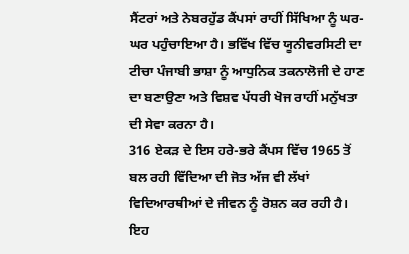ਸੈਂਟਰਾਂ ਅਤੇ ਨੇਬਰਹੁੱਡ ਕੈਂਪਸਾਂ ਰਾਹੀਂ ਸਿੱਖਿਆ ਨੂੰ ਘਰ-ਘਰ ਪਹੁੰਚਾਇਆ ਹੈ। ਭਵਿੱਖ ਵਿੱਚ ਯੂਨੀਵਰਸਿਟੀ ਦਾ ਟੀਚਾ ਪੰਜਾਬੀ ਭਾਸ਼ਾ ਨੂੰ ਆਧੁਨਿਕ ਤਕਨਾਲੋਜੀ ਦੇ ਹਾਣ ਦਾ ਬਣਾਉਣਾ ਅਤੇ ਵਿਸ਼ਵ ਪੱਧਰੀ ਖੋਜ ਰਾਹੀਂ ਮਨੁੱਖਤਾ ਦੀ ਸੇਵਾ ਕਰਨਾ ਹੈ।
316 ਏਕੜ ਦੇ ਇਸ ਹਰੇ-ਭਰੇ ਕੈਂਪਸ ਵਿੱਚ 1965 ਤੋਂ ਬਲ ਰਹੀ ਵਿੱਦਿਆ ਦੀ ਜੋਤ ਅੱਜ ਵੀ ਲੱਖਾਂ ਵਿਦਿਆਰਥੀਆਂ ਦੇ ਜੀਵਨ ਨੂੰ ਰੋਸ਼ਨ ਕਰ ਰਹੀ ਹੈ। ਇਹ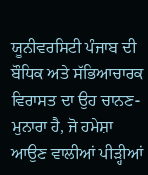ਯੂਨੀਵਰਸਿਟੀ ਪੰਜਾਬ ਦੀ ਬੌਧਿਕ ਅਤੇ ਸੱਭਿਆਚਾਰਕ ਵਿਰਾਸਤ ਦਾ ਉਹ ਚਾਨਣ-ਮੁਨਾਰਾ ਹੈ, ਜੋ ਹਮੇਸ਼ਾ ਆਉਣ ਵਾਲੀਆਂ ਪੀੜ੍ਹੀਆਂ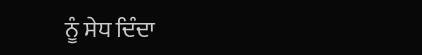ਨੂੰ ਸੇਧ ਦਿੰਦਾ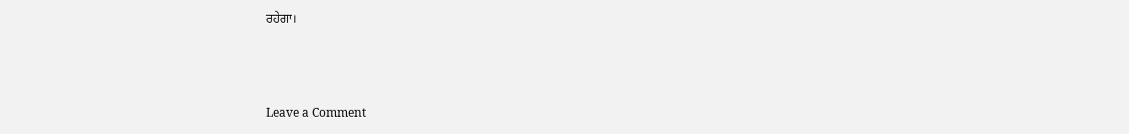ਰਹੇਗਾ।



Leave a Comment